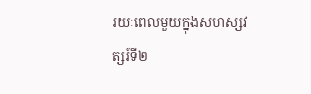រយៈពេលមួយក្នុងសហស្សវត្សរ៍ទី២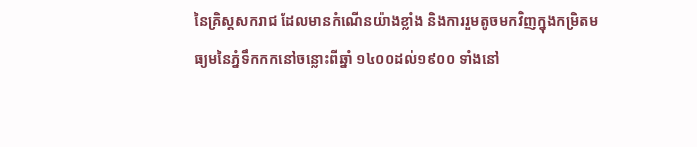នៃគ្រិស្ដសករាជ ដែលមានកំណើនយ៉ាងខ្លាំង និងការរួមតូចមកវិញក្នុងកម្រិតមធ្យមនៃភ្នំទឹកកកនៅចន្លោះពីឆ្នាំ ១៤០០ដល់១៩០០ ទាំងនៅ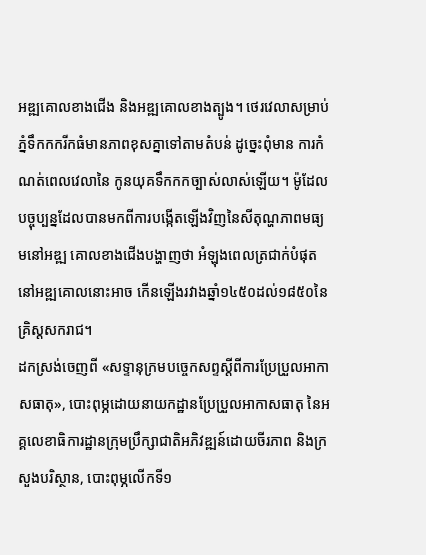អឌ្ឍគោលខាងជើង និងអឌ្ឍគោលខាងត្បូង។ ថេរវេលាសម្រាប់ភ្នំទឹកកករីកធំមានភាពខុសគ្នាទៅតាមតំបន់ ដូច្នេះពុំមាន ការកំណត់ពេលវេលានៃ កូនយុគទឹកកកច្បាស់លាស់ឡើយ។ ម៉ូដែលបច្ចុប្បន្នដែលបានមកពីការបង្កើតឡើងវិញនៃសីតុណ្ហភាពមធ្យមនៅអឌ្ឍ គោលខាងជើងបង្ហាញថា អំឡុងពេលត្រជាក់បំផុតនៅអឌ្ឍគោលនោះអាច កើនឡើងរវាងឆ្នាំ១៤៥០ដល់១៨៥០នៃគ្រិស្ដសករាជ។
ដកស្រង់ចេញពី «សទ្ទានុក្រមបច្ចេកសព្ទស្ដីពីការប្រែប្រួលអាកាសធាតុ», បោះពុម្ភដោយនាយកដ្ឋានប្រែប្រួលអាកាសធាតុ នៃអគ្គលេខាធិការដ្ឋានក្រុមប្រឹក្សាជាតិអភិវឌ្ឍន៍ដោយចីរភាព និងក្រសួងបរិស្ថាន, បោះពុម្ភលើកទី១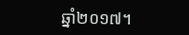ឆ្នាំ២០១៧។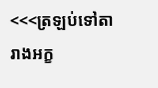<<<ត្រឡប់ទៅតារាងអក្ខ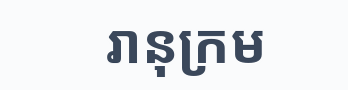រានុក្រម